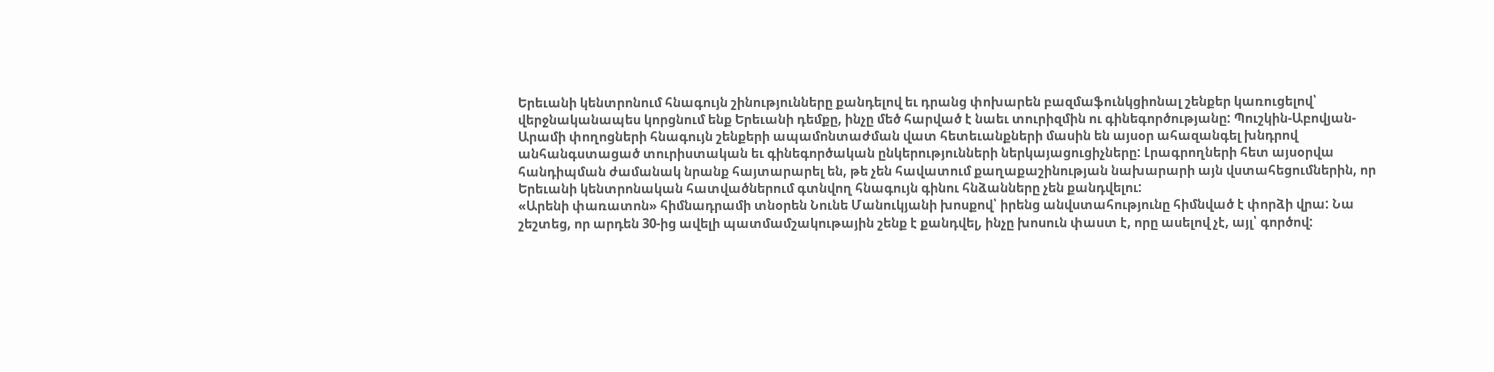Երեւանի կենտրոնում հնագույն շինությունները քանդելով եւ դրանց փոխարեն բազմաֆունկցիոնալ շենքեր կառուցելով՝ վերջնականապես կորցնում ենք Երեւանի դեմքը, ինչը մեծ հարված է նաեւ տուրիզմին ու գինեգործությանը: Պուշկին-Աբովյան-Արամի փողոցների հնագույն շենքերի ապամոնտաժման վատ հետեւանքների մասին են այսօր ահազանգել խնդրով անհանգստացած տուրիստական եւ գինեգործական ընկերությունների ներկայացուցիչները: Լրագրողների հետ այսօրվա հանդիպման ժամանակ նրանք հայտարարել են, թե չեն հավատում քաղաքաշինության նախարարի այն վստահեցումներին, որ Երեւանի կենտրոնական հատվածներում գտնվող հնագույն գինու հնձանները չեն քանդվելու:
«Արենի փառատոն» հիմնադրամի տնօրեն Նունե Մանուկյանի խոսքով՝ իրենց անվստահությունը հիմնված է փորձի վրա: Նա շեշտեց, որ արդեն 30-ից ավելի պատմամշակութային շենք է քանդվել, ինչը խոսուն փաստ է, որը ասելով չէ, այլ՝ գործով: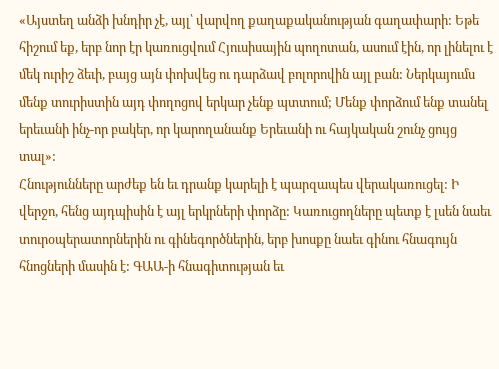«Այստեղ անձի խնդիր չէ, այլ՝ վարվող քաղաքականության գաղափարի: Եթե հիշում եք, երբ նոր էր կառուցվում Հյուսիսային պողոտան, ասում էին, որ լինելու է մեկ ուրիշ ձեւի, բայց այն փոխվեց ու դարձավ բոլորովին այլ բան: Ներկայումս մենք տուրիստին այդ փողոցով երկար չենք պտտում; Մենք փորձում ենք տանել երեւանի ինչ-որ բակեր, որ կարողանանք Երեւանի ու հայկական շունչ ցույց տալ»:
Հնությունները արժեք են եւ դրանք կարելի է պարզապես վերակառուցել: Ի վերջո, հենց այդպիսին է այլ երկրների փորձը: Կառուցողները պետք է լսեն նաեւ տուրօպերատորներին ու գինեգործներին, երբ խոսքը նաեւ գինու հնագույն հնոցների մասին է: ԳԱԱ-ի հնագիտության եւ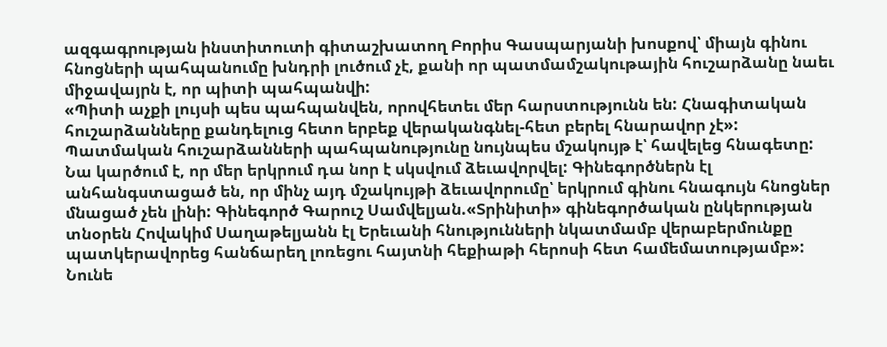ազգագրության ինստիտուտի գիտաշխատող Բորիս Գասպարյանի խոսքով՝ միայն գինու հնոցների պահպանումը խնդրի լուծում չէ, քանի որ պատմամշակութային հուշարձանը նաեւ միջավայրն է, որ պիտի պահպանվի:
«Պիտի աչքի լույսի պես պահպանվեն, որովհետեւ մեր հարստությունն են: Հնագիտական հուշարձանները քանդելուց հետո երբեք վերականգնել-հետ բերել հնարավոր չէ»:
Պատմական հուշարձանների պահպանությունը նույնպես մշակույթ է՝ հավելեց հնագետը: Նա կարծում է, որ մեր երկրում դա նոր է սկսվում ձեւավորվել: Գինեգործներն էլ անհանգստացած են, որ մինչ այդ մշակույթի ձեւավորումը՝ երկրում գինու հնագույն հնոցներ մնացած չեն լինի: Գինեգործ Գարուշ Սամվելյան.«Տրինիտի» գինեգործական ընկերության տնօրեն Հովակիմ Սաղաթելյանն էլ Երեւանի հնությունների նկատմամբ վերաբերմունքը պատկերավորեց հանճարեղ լոռեցու հայտնի հեքիաթի հերոսի հետ համեմատությամբ»:
Նունե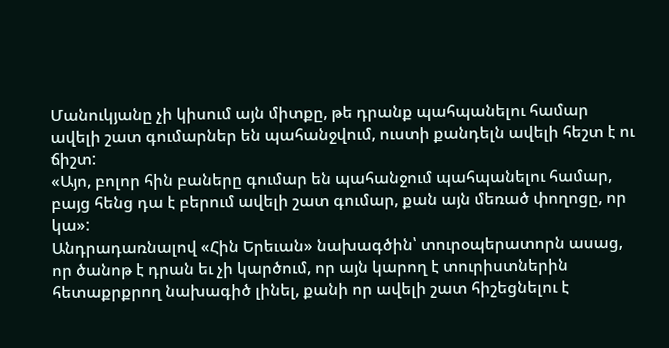Մանուկյանը չի կիսում այն միտքը, թե դրանք պահպանելու համար ավելի շատ գումարներ են պահանջվում, ուստի քանդելն ավելի հեշտ է ու ճիշտ:
«Այո, բոլոր հին բաները գումար են պահանջում պահպանելու համար, բայց հենց դա է բերում ավելի շատ գումար, քան այն մեռած փողոցը, որ կա»:
Անդրադառնալով «Հին Երեւան» նախագծին՝ տուրօպերատորն ասաց, որ ծանոթ է դրան եւ չի կարծում, որ այն կարող է տուրիստներին հետաքրքրող նախագիծ լինել, քանի որ ավելի շատ հիշեցնելու է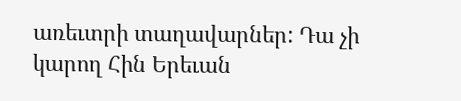առեւտրի տաղավարներ: Դա չի կարող Հին Երեւան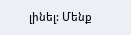լինել: Մենք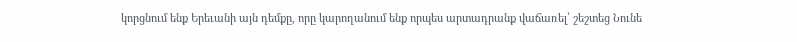կորցնում ենք Երեւանի այն դեմքը, որը կարողանում ենք որպես արտադրանք վաճառել՝ շեշտեց Նունե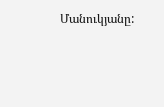Մանուկյանը: